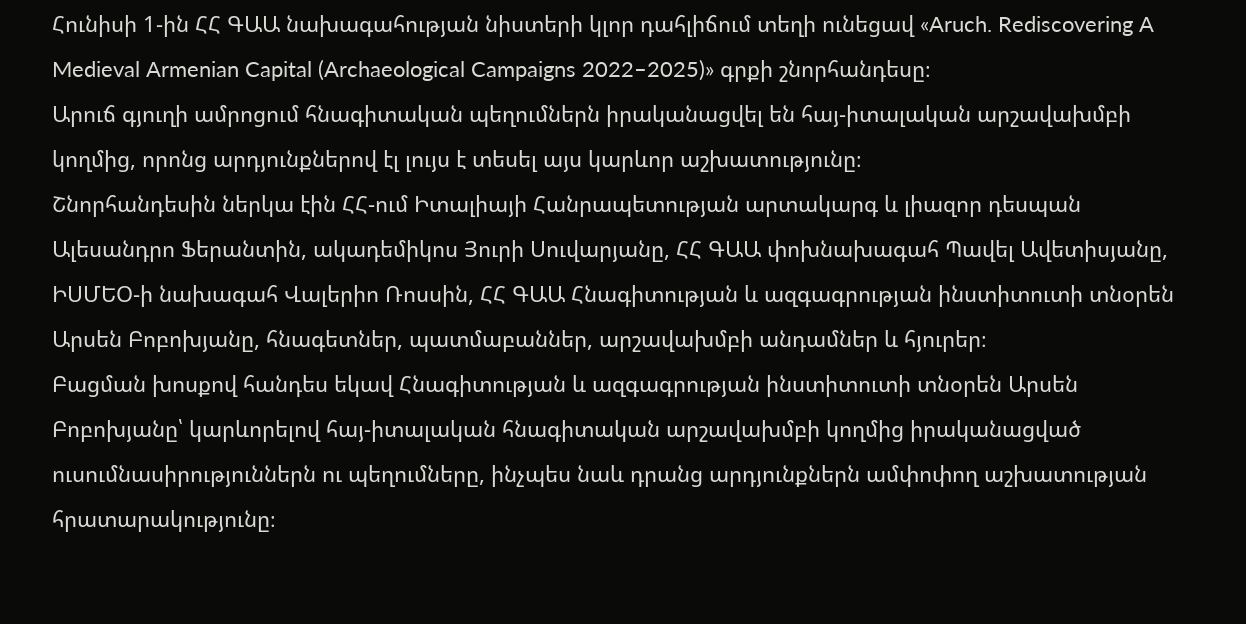Հունիսի 1-ին ՀՀ ԳԱԱ նախագահության նիստերի կլոր դահլիճում տեղի ունեցավ «Aruch. Rediscovering A Medieval Armenian Capital (Archaeological Campaigns 2022–2025)» գրքի շնորհանդեսը։
Արուճ գյուղի ամրոցում հնագիտական պեղումներն իրականացվել են հայ-իտալական արշավախմբի կողմից, որոնց արդյունքներով էլ լույս է տեսել այս կարևոր աշխատությունը։
Շնորհանդեսին ներկա էին ՀՀ-ում Իտալիայի Հանրապետության արտակարգ և լիազոր դեսպան Ալեսանդրո Ֆերանտին, ակադեմիկոս Յուրի Սուվարյանը, ՀՀ ԳԱԱ փոխնախագահ Պավել Ավետիսյանը, ԻՍՄԵՕ-ի նախագահ Վալերիո Ռոսսին, ՀՀ ԳԱԱ Հնագիտության և ազգագրության ինստիտուտի տնօրեն Արսեն Բոբոխյանը, հնագետներ, պատմաբաններ, արշավախմբի անդամներ և հյուրեր։
Բացման խոսքով հանդես եկավ Հնագիտության և ազգագրության ինստիտուտի տնօրեն Արսեն Բոբոխյանը՝ կարևորելով հայ-իտալական հնագիտական արշավախմբի կողմից իրականացված ուսումնասիրություններն ու պեղումները, ինչպես նաև դրանց արդյունքներն ամփոփող աշխատության հրատարակությունը։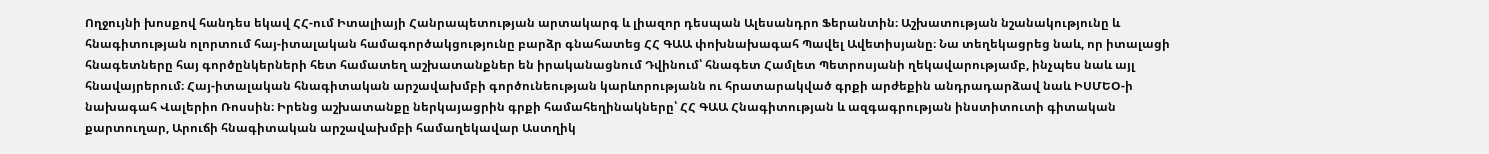Ողջույնի խոսքով հանդես եկավ ՀՀ-ում Իտալիայի Հանրապետության արտակարգ և լիազոր դեսպան Ալեսանդրո Ֆերանտին։ Աշխատության նշանակությունը և հնագիտության ոլորտում հայ-իտալական համագործակցությունը բարձր գնահատեց ՀՀ ԳԱԱ փոխնախագահ Պավել Ավետիսյանը։ Նա տեղեկացրեց նաև, որ իտալացի հնագետները հայ գործընկերների հետ համատեղ աշխատանքներ են իրականացնում Դվինում՝ հնագետ Համլետ Պետրոսյանի ղեկավարությամբ, ինչպես նաև այլ հնավայրերում։ Հայ-իտալական հնագիտական արշավախմբի գործունեության կարևորությանն ու հրատարակված գրքի արժեքին անդրադարձավ նաև ԻՍՄԵՕ-ի նախագահ Վալերիո Ռոսսին։ Իրենց աշխատանքը ներկայացրին գրքի համահեղինակները՝ ՀՀ ԳԱԱ Հնագիտության և ազգագրության ինստիտուտի գիտական քարտուղար, Արուճի հնագիտական արշավախմբի համաղեկավար Աստղիկ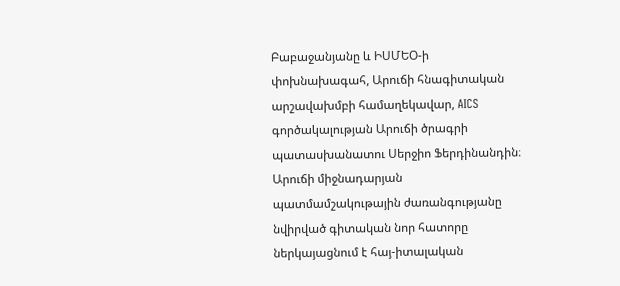Բաբաջանյանը և ԻՍՄԵՕ-ի փոխնախագահ, Արուճի հնագիտական արշավախմբի համաղեկավար, AICS գործակալության Արուճի ծրագրի պատասխանատու Սերջիո Ֆերդինանդին։
Արուճի միջնադարյան պատմամշակութային ժառանգությանը նվիրված գիտական նոր հատորը ներկայացնում է հայ-իտալական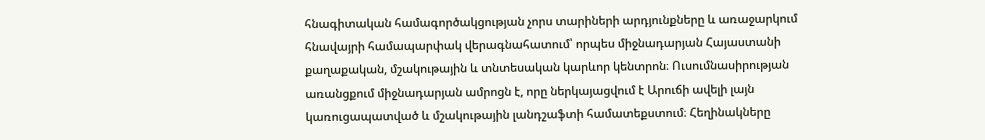հնագիտական համագործակցության չորս տարիների արդյունքները և առաջարկում հնավայրի համապարփակ վերագնահատում՝ որպես միջնադարյան Հայաստանի քաղաքական, մշակութային և տնտեսական կարևոր կենտրոն։ Ուսումնասիրության առանցքում միջնադարյան ամրոցն է, որը ներկայացվում է Արուճի ավելի լայն կառուցապատված և մշակութային լանդշաֆտի համատեքստում։ Հեղինակները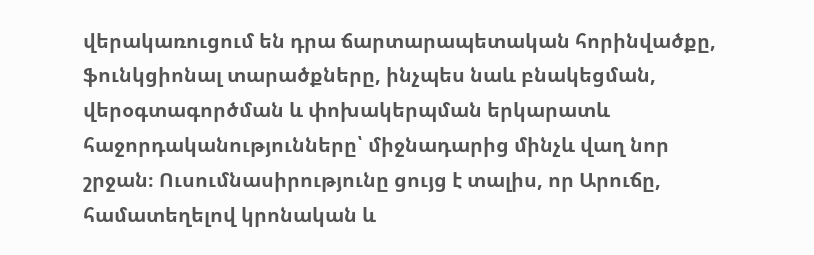վերակառուցում են դրա ճարտարապետական հորինվածքը, ֆունկցիոնալ տարածքները, ինչպես նաև բնակեցման, վերօգտագործման և փոխակերպման երկարատև հաջորդականությունները՝ միջնադարից մինչև վաղ նոր շրջան։ Ուսումնասիրությունը ցույց է տալիս, որ Արուճը, համատեղելով կրոնական և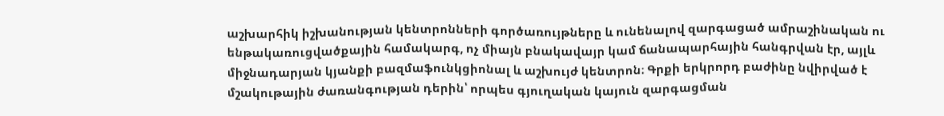աշխարհիկ իշխանության կենտրոնների գործառույթները և ունենալով զարգացած ամրաշինական ու ենթակառուցվածքային համակարգ, ոչ միայն բնակավայր կամ ճանապարհային հանգրվան էր, այլև միջնադարյան կյանքի բազմաֆունկցիոնալ և աշխույժ կենտրոն։ Գրքի երկրորդ բաժինը նվիրված է մշակութային ժառանգության դերին՝ որպես գյուղական կայուն զարգացման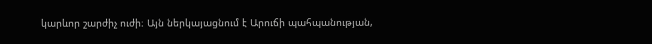կարևոր շարժիչ ուժի։ Այն ներկայացնում է Արուճի պահպանության,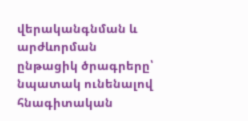վերականգնման և արժևորման ընթացիկ ծրագրերը՝ նպատակ ունենալով հնագիտական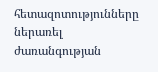հետազոտությունները ներառել ժառանգության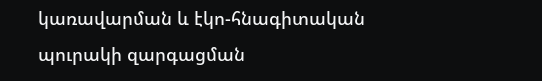կառավարման և էկո-հնագիտական պուրակի զարգացման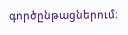գործընթացներում։